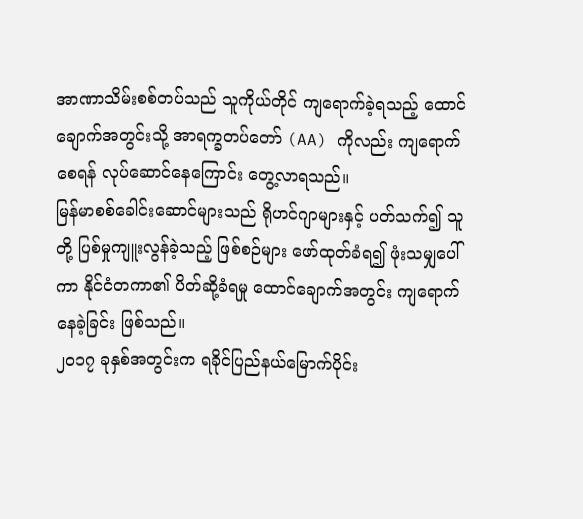အာဏာသိမ်းစစ်တပ်သည် သူကိုယ်တိုင် ကျရောက်ခဲ့ရသည့် ထောင်ချောက်အတွင်းသို့ အာရက္ခတပ်တော် (AA) ကိုလည်း ကျရောက်စေရန် လုပ်ဆောင်နေကြောင်း တွေ့လာရသည်။
မြန်မာစစ်ခေါင်းဆောင်များသည် ရိုဟင်ဂျာများနှင့် ပတ်သက်၍ သူတို့ ပြစ်မှုကျူးလွန်ခဲ့သည့် ဖြစ်စဉ်များ ဖော်ထုတ်ခံရ၍ ဖုံးသမျှပေါ်ကာ နိုင်ငံတကာ၏ ပိတ်ဆို့ခံရမှု ထောင်ချောက်အတွင်း ကျရောက်နေခဲ့ခြင်း ဖြစ်သည်။
၂၀၁၇ ခုနှစ်အတွင်းက ရခိုင်ပြည်နယ်မြောက်ပိုင်း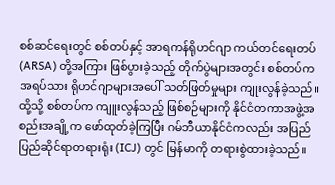စစ်ဆင်ရေးတွင် စစ်တပ်နှင့် အာရကန်ရိုဟင်ဂျာ ကယ်တင်ရေးတပ် (ARSA) တို့အကြား ဖြစ်ပွားခဲ့သည့် တိုက်ပွဲများအတွင်း စစ်တပ်က အရပ်သား ရိုဟင်ဂျာများအပေါ် သတ်ဖြတ်မှုများ ကျုးလွန်ခဲ့သည်။
ထို့သို့ စစ်တပ်က ကျူးလွန်သည့် ဖြစ်စဉ်များကို နိုင်ငံတကာအဖွဲ့အစည်းအချို့က ဖော်ထုတ်ခဲ့ကြပြီး ဂမ်ဘီယာနိုင်ငံကလည်း အပြည်ပြည်ဆိုင်ရာတရားရုံး (ICJ) တွင် မြန်မာကို တရားစွဲထားခဲ့သည်။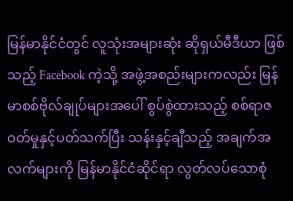မြန်မာနိုင်ငံတွင် လူသုံးအများဆုံး ဆိုရှယ်မီဒီယာ ဖြစ်သည့် Facebook ကဲ့သို့ အဖွဲ့အစည်းများကလည်း မြန်မာစစ်ဗိုလ်ချုပ်များအပေါ် စွပ်စွဲထားသည့် စစ်ရာဇဝတ်မှုနှင့်ပတ်သက်ပြီး သန်းနှင့်ချီသည့် အချက်အလက်များကို မြန်မာနိုင်ငံဆိုင်ရာ လွတ်လပ်သောစုံ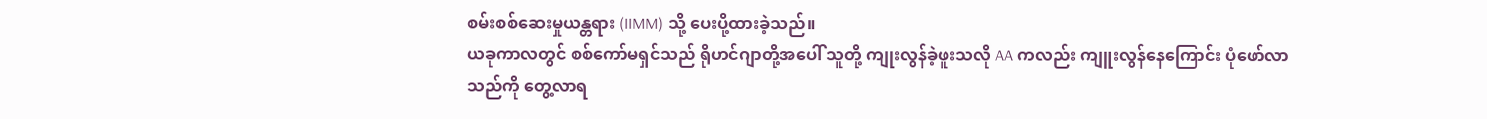စမ်းစစ်ဆေးမှုယန္တရား (IIMM) သို့ ပေးပို့ထားခဲ့သည်။
ယခုကာလတွင် စစ်ကော်မရှင်သည် ရိုဟင်ဂျာတို့အပေါ် သူတို့ ကျုးလွန်ခဲ့ဖူးသလို AA ကလည်း ကျူးလွန်နေကြောင်း ပုံဖော်လာသည်ကို တွေ့လာရ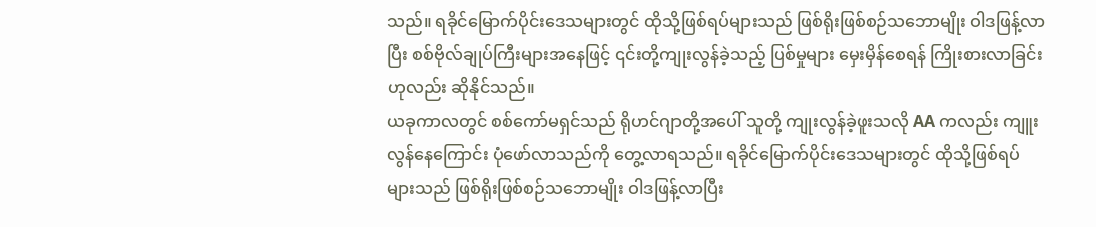သည်။ ရခိုင်မြောက်ပိုင်းဒေသများတွင် ထိုသို့ဖြစ်ရပ်များသည် ဖြစ်ရိုးဖြစ်စဉ်သဘောမျိုး ဝါဒဖြန့်လာပြီး စစ်ဗိုလ်ချုပ်ကြီးများအနေဖြင့် ၎င်းတို့ကျုးလွန်ခဲ့သည့် ပြစ်မှုများ မှေးမှိန်စေရန် ကြိုးစားလာခြင်းဟုလည်း ဆိုနိုင်သည်။
ယခုကာလတွင် စစ်ကော်မရှင်သည် ရိုဟင်ဂျာတို့အပေါ် သူတို့ ကျုးလွန်ခဲ့ဖူးသလို AA ကလည်း ကျူးလွန်နေကြောင်း ပုံဖော်လာသည်ကို တွေ့လာရသည်။ ရခိုင်မြောက်ပိုင်းဒေသများတွင် ထိုသို့ဖြစ်ရပ်များသည် ဖြစ်ရိုးဖြစ်စဉ်သဘောမျိုး ဝါဒဖြန့်လာပြီး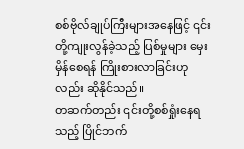စစ်ဗိုလ်ချုပ်ကြီးများအနေဖြင့် ၎င်းတို့ကျုးလွန်ခဲ့သည့် ပြစ်မှုများ မှေးမှိန်စေရန် ကြိုးစားလာခြင်းဟုလည်း ဆိုနိုင်သည်။
တဆက်တည်း ၎င်းတို့စစ်ရှုံးနေရသည့် ပြိုင်ဘက်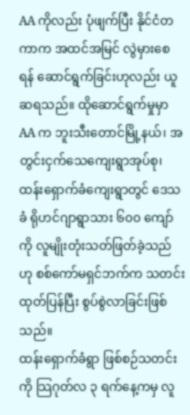AA ကိုလည်း ပုံဖျက်ပြီး နိုင်ငံတကာက အထင်အမြင် လွဲမှားစေရန် ဆောင်ရွက်ခြင်းဟုလည်း ယူဆရသည်။ ထိုဆောင်ရွက်မှုမှာ AA က ဘူးသီးတောင်မြို့နယ်၊ အတွင်းငှက်သေကျေးရွာအုပ်စု၊ ထန်းရှောက်ခံကျေးရွာတွင် ဒေသခံ ရိုဟင်ဂျာရွာသား ၆၀၀ ကျော်ကို လူမျိုးတုံးသတ်ဖြတ်ခဲ့သည်ဟု စစ်ကော်မရှင်ဘက်က သတင်းထုတ်ပြန်ပြီး စွပ်စွဲလာခြင်းဖြစ်သည်။
ထန်းရှောက်ခံရွာ ဖြစ်စဉ်သတင်းကို သြဂုတ်လ ၃ ရက်နေ့ကမှ လူ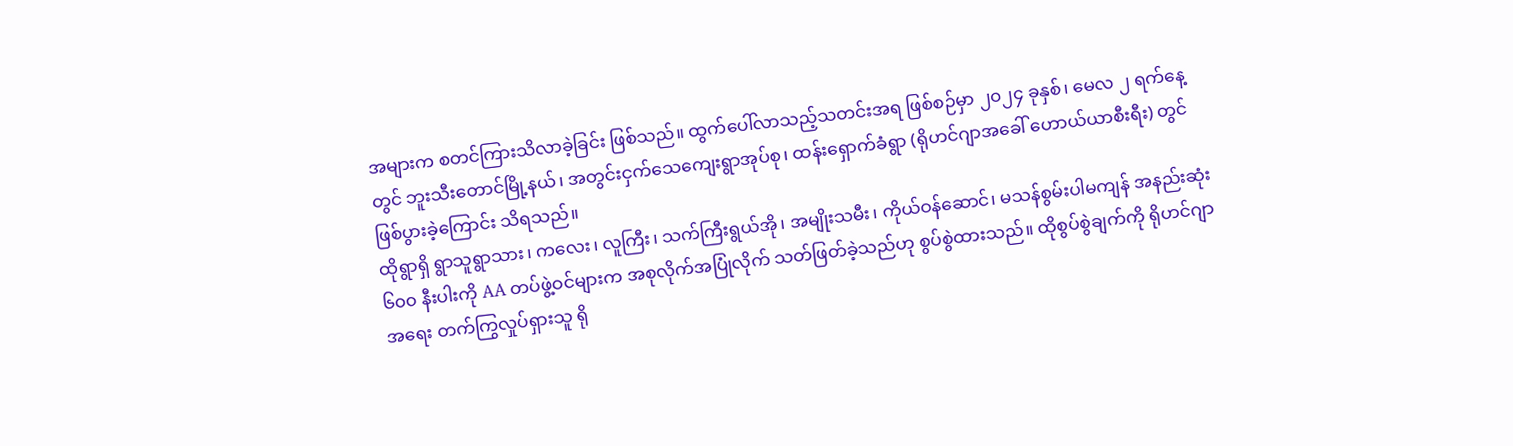အများက စတင်ကြားသိလာခဲ့ခြင်း ဖြစ်သည်။ ထွက်ပေါ်လာသည့်သတင်းအရ ဖြစ်စဉ်မှာ ၂၀၂၄ ခုနှစ်၊ မေလ ၂ ရက်နေ့တွင် ဘူးသီးတောင်မြို့နယ်၊ အတွင်းငှက်သေကျေးရွာအုပ်စု၊ ထန်းရှောက်ခံရွာ (ရိုဟင်ဂျာအခေါ် ဟောယ်ယာစီးရီး) တွင် ဖြစ်ပွားခဲ့ကြောင်း သိရသည်။
ထိုရွာရှိ ရွာသူရွာသား၊ ကလေး၊ လူကြီး၊ သက်ကြီးရွယ်အို၊ အမျိုးသမီး၊ ကိုယ်ဝန်ဆောင်၊ မသန်စွမ်းပါမကျန် အနည်းဆုံး ၆၀၀ နီးပါးကို AA တပ်ဖွဲ့ဝင်များက အစုလိုက်အပြုံလိုက် သတ်ဖြတ်ခဲ့သည်ဟု စွပ်စွဲထားသည်။ ထိုစွပ်စွဲချက်ကို ရိုဟင်ဂျာအရေး တက်ကြွလှုပ်ရှားသူ ရို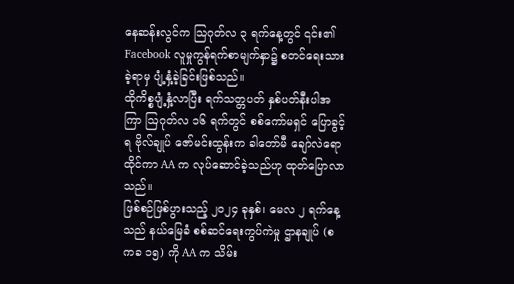နေဆန်းလွင်က သြဂုတ်လ ၃ ရက်နေ့တွင် ၎င်း၏ Facebook လူမှုကွန်ရက်စာမျက်နှာ၌ စတင်ရေးသားခဲ့ရာမှ ပျံ့နှံ့ခဲ့ခြင်းဖြစ်သည်။
ထိုကိစ္စပျံ့နှံ့လာပြီး ရက်သတ္တပတ် နှစ်ပတ်နီးပါအကြာ ဩဂုတ်လ ၁၆ ရက်တွင် စစ်ကော်မရှင် ပြောခွင့်ရ ဗိုလ်ချုပ် ဇော်မင်းထွန်းက ခါတော်မီ ချော်လဲရောထိုင်ကာ AA က လုပ်ဆောင်ခဲ့သည်ဟု ထုတ်ပြောလာသည်။
ဖြစ်စဉ်ဖြစ်ပွားသည့် ၂၀၂၄ ခုနှစ်၊ မေလ ၂ ရက်နေ့သည် နယ်မြေခံ စစ်ဆင်ရေးကွပ်ကဲမှု ဌာနချုပ် (စကခ ၁၅) ကို AA က သိမ်း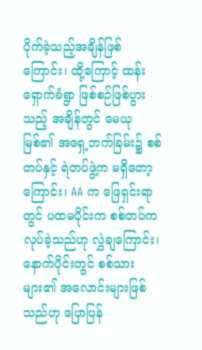ပိုက်ခဲ့သည့်အချိန်ဖြစ်ကြောင်း၊ ထို့ကြောင့် ထန်းရှောက်ခံရွာ ဖြစ်စဉ်ဖြစ်ပွားသည့် အချိန်တွင် မေယုမြစ်၏ အရှေ့ဘက်ခြမ်း၌ စစ်တပ်နှင့် ရဲတပ်ဖွဲ့က မရှိတော့ကြောင်း၊ AA က ဖြေရှင်းရာတွင် ပထမပိုင်းက စစ်တပ်က လုပ်ခဲ့သည်ဟု လွှဲချကြောင်း၊ နောက်ပိုင်းတွင် စစ်သားများ၏ အလောင်းများဖြစ်သည်ဟု ပြောပြန်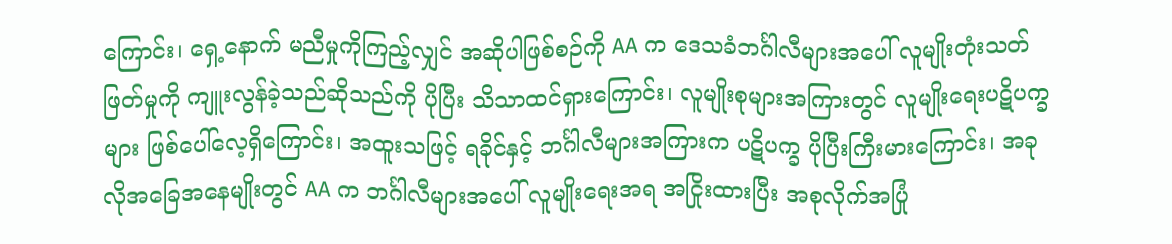ကြောင်း၊ ရှေ့နောက် မညီမှုကိုကြည့်လျှင် အဆိုပါဖြစ်စဉ်ကို AA က ဒေသခံဘင်္ဂါလီများအပေါ် လူမျိုးတုံးသတ်ဖြတ်မှုကို ကျူးလွန်ခဲ့သည်ဆိုသည်ကို ပိုပြီး သိသာထင်ရှားကြောင်း၊ လူမျိုးစုများအကြားတွင် လူမျိုးရေးပဋိပက္ခများ ဖြစ်ပေါ်လေ့ရှိကြောင်း၊ အထူးသဖြင့် ရခိုင်နှင့် ဘင်္ဂါလီများအကြားက ပဋိပက္ခ ပိုပြီးကြီးမားကြောင်း၊ အခုလိုအခြေအနေမျိုးတွင် AA က ဘင်္ဂါလီများအပေါ် လူမျိုးရေးအရ အငြိုးထားပြီး အစုလိုက်အပြုံ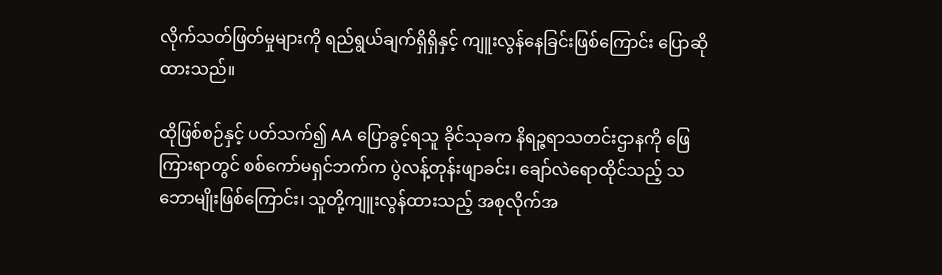လိုက်သတ်ဖြတ်မှုများကို ရည်ရွယ်ချက်ရှိရှိနှင့် ကျူးလွန်နေခြင်းဖြစ်ကြောင်း ပြောဆိုထားသည်။

ထိုဖြစ်စဉ်နှင့် ပတ်သက်၍ AA ပြောခွင့်ရသူ ခိုင်သုခက နိရဉ္ဇရာသတင်းဌာနကို ဖြေကြားရာတွင် စစ်ကော်မရှင်ဘက်က ပွဲလန့်တုန်းဖျာခင်း၊ ချော်လဲရောထိုင်သည့် သဘောမျိုးဖြစ်ကြောင်း၊ သူတို့ကျူးလွန်ထားသည့် အစုလိုက်အ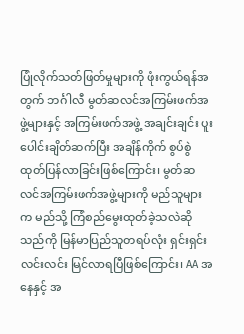ပြုံလိုက်သတ်ဖြတ်မှုများကို ဖုံးကွယ်ရန်အတွက် ဘင်္ဂါလီ မွတ်ဆလင်အကြမ်းဖက်အဖွဲ့များနှင့် အကြမ်းဖက်အဖွဲ့ အချင်းချင်း ပူးပေါင်းချိတ်ဆက်ပြီး အချိန်ကိုက် စွပ်စွဲထုတ်ပြန်လာခြင်းဖြစ်ကြောင်း၊ မွတ်ဆလင်အကြမ်းဖက်အဖွဲ့များကို မည်သူများက မည်သို့ ကြံစည်မွေးထုတ်ခဲ့သလဲဆိုသည်ကို မြန်မာပြည်သူတရပ်လုံး ရှင်းရှင်းလင်းလင်း မြင်လာရပြီဖြစ်ကြောင်း၊ AA အနေနှင့် အ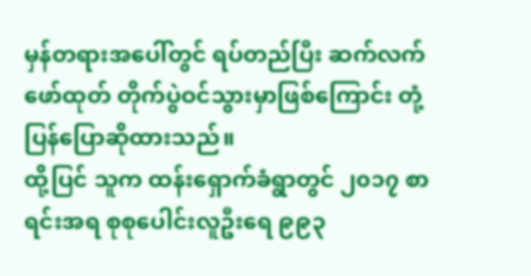မှန်တရားအပေါ်တွင် ရပ်တည်ပြီး ဆက်လက်ဖော်ထုတ် တိုက်ပွဲဝင်သွားမှာဖြစ်ကြောင်း တုံ့ပြန်ပြောဆိုထားသည်။
ထို့ပြင် သူက ထန်းရှောက်ခံရွာတွင် ၂၀၁၇ စာရင်းအရ စုစုပေါင်းလူဦးရေ ၉၉၃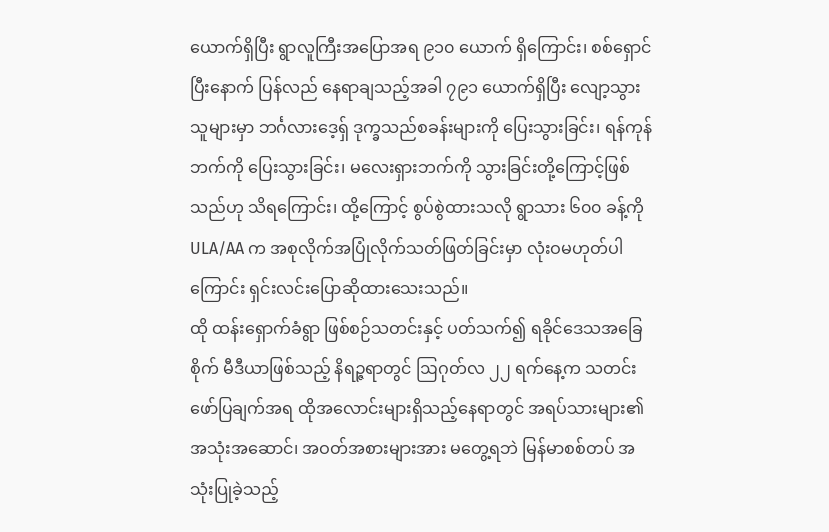ယောက်ရှိပြီး ရွာလူကြီးအပြောအရ ၉၁၀ ယောက် ရှိကြောင်း၊ စစ်ရှောင်ပြီးနောက် ပြန်လည် နေရာချသည့်အခါ ၇၉၁ ယောက်ရှိပြီး လျော့သွားသူများမှာ ဘင်္ဂလားဒေ့ရှ် ဒုက္ခသည်စခန်းများကို ပြေးသွားခြင်း၊ ရန်ကုန်ဘက်ကို ပြေးသွားခြင်း၊ မလေးရှားဘက်ကို သွားခြင်းတို့ကြောင့်ဖြစ်သည်ဟု သိရကြောင်း၊ ထို့ကြောင့် စွပ်စွဲထားသလို ရွာသား ၆၀၀ ခန့်ကို ULA/AA က အစုလိုက်အပြုံလိုက်သတ်ဖြတ်ခြင်းမှာ လုံးဝမဟုတ်ပါကြောင်း ရှင်းလင်းပြောဆိုထားသေးသည်။
ထို ထန်းရှောက်ခံရွာ ဖြစ်စဉ်သတင်းနှင့် ပတ်သက်၍ ရခိုင်ဒေသအခြေစိုက် မီဒီယာဖြစ်သည့် နိရဉ္ဇရာတွင် ဩဂုတ်လ ၂၂ ရက်နေ့က သတင်းဖော်ပြချက်အရ ထိုအလောင်းများရှိသည့်နေရာတွင် အရပ်သားများ၏ အသုံးအဆောင်၊ အဝတ်အစားများအား မတွေ့ရဘဲ မြန်မာစစ်တပ် အသုံးပြုခဲ့သည့်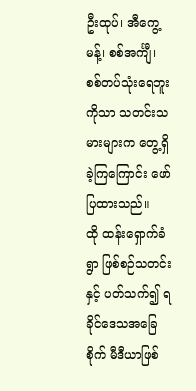ဦးထုပ်၊ အီကွေ့မန့်၊ စစ်အင်္ကျီ၊ စစ်တပ်သုံးရေဘူးကိုသာ သတင်းသမားများက တွေ့ရှိခဲ့ကြကြောင်း ဖော်ပြထားသည်။
ထို ထန်းရှောက်ခံရွာ ဖြစ်စဉ်သတင်းနှင့် ပတ်သက်၍ ရခိုင်ဒေသအခြေစိုက် မီဒီယာဖြစ်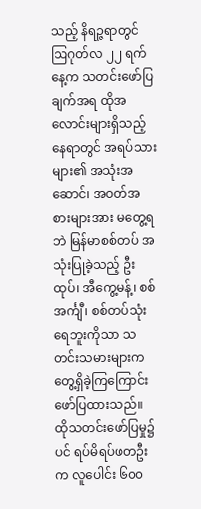သည့် နိရဉ္ဇရာတွင် ဩဂုတ်လ ၂၂ ရက်နေ့က သတင်းဖော်ပြချက်အရ ထိုအလောင်းများရှိသည့်နေရာတွင် အရပ်သားများ၏ အသုံးအဆောင်၊ အဝတ်အစားများအား မတွေ့ရဘဲ မြန်မာစစ်တပ် အသုံးပြုခဲ့သည့် ဦးထုပ်၊ အီကွေ့မန့်၊ စစ်အင်္ကျီ၊ စစ်တပ်သုံးရေဘူးကိုသာ သတင်းသမားများက တွေ့ရှိခဲ့ကြကြောင်း ဖော်ပြထားသည်။
ထိုသတင်းဖော်ပြမှု၌ပင် ရပ်မိရပ်ဖတဦးက လူပေါင်း ၆၀၀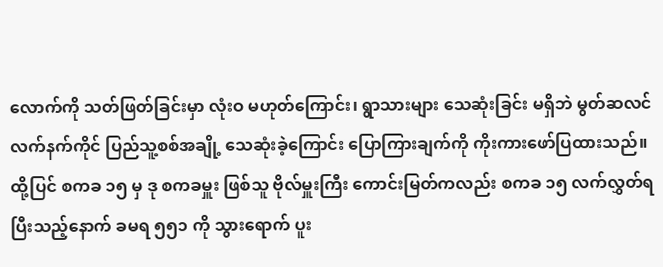လောက်ကို သတ်ဖြတ်ခြင်းမှာ လုံးဝ မဟုတ်ကြောင်း၊ ရွာသားများ သေဆုံးခြင်း မရှိဘဲ မွတ်ဆလင်လက်နက်ကိုင် ပြည်သူ့စစ်အချို့ သေဆုံးခဲ့ကြောင်း ပြောကြားချက်ကို ကိုးကားဖော်ပြထားသည်။
ထို့ပြင် စကခ ၁၅ မှ ဒု စကခမှူး ဖြစ်သူ ဗိုလ်မှူးကြီး ကောင်းမြတ်ကလည်း စကခ ၁၅ လက်လွှတ်ရပြီးသည့်နောက် ခမရ ၅၅၁ ကို သွားရောက် ပူး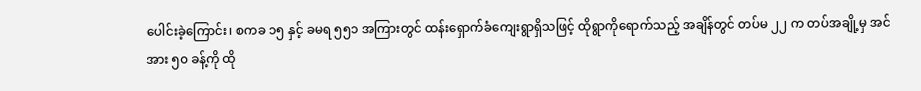ပေါင်းခဲ့ကြောင်း၊ စကခ ၁၅ နှင့် ခမရ ၅၅၁ အကြားတွင် ထန်းရှောက်ခံကျေးရွာရှိသဖြင့် ထိုရွာကိုရောက်သည့် အချိန်တွင် တပ်မ ၂၂ က တပ်အချို့မှ အင်အား ၅၀ ခန့်ကို ထို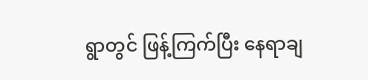ရွာတွင် ဖြန့်ကြက်ပြီး နေရာချ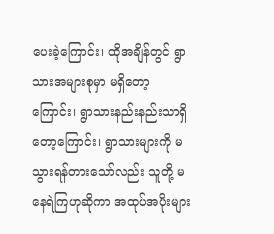ပေးခဲ့ကြောင်း၊ ထိုအချိန်တွင် ရွာသားအများစုမှာ မရှိတော့ကြောင်း၊ ရွာသားနည်းနည်းသာရှိတော့ကြောင်း၊ ရွာသားများကို မသွားရန်တားသော်လည်း သူတို့ မနေရဲကြဟုဆိုကာ အထုပ်အပိုးများ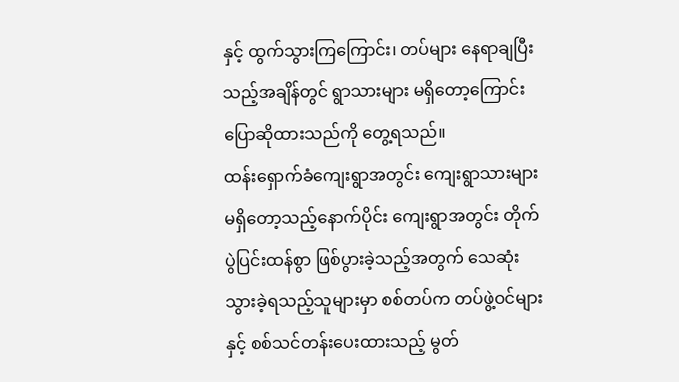နှင့် ထွက်သွားကြကြောင်း၊ တပ်များ နေရာချပြီးသည့်အချိန်တွင် ရွာသားများ မရှိတော့ကြောင်း ပြောဆိုထားသည်ကို တွေ့ရသည်။
ထန်းရှောက်ခံကျေးရွာအတွင်း ကျေးရွာသားများ မရှိတော့သည့်နောက်ပိုင်း ကျေးရွာအတွင်း တိုက်ပွဲပြင်းထန်စွာ ဖြစ်ပွားခဲ့သည့်အတွက် သေဆုံးသွားခဲ့ရသည့်သူများမှာ စစ်တပ်က တပ်ဖွဲ့ဝင်များနှင့် စစ်သင်တန်းပေးထားသည့် မွတ်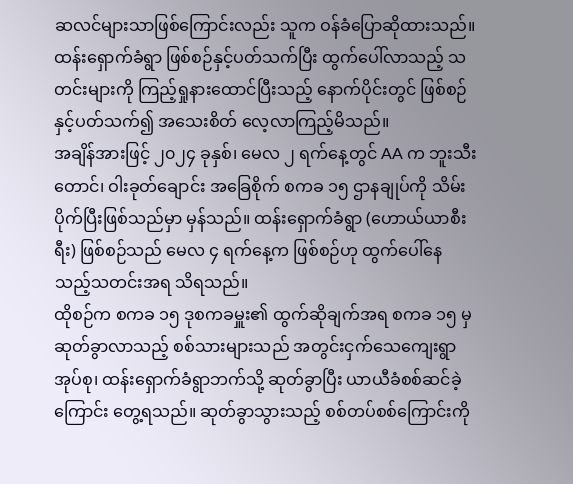ဆလင်များသာဖြစ်ကြောင်းလည်း သူက ဝန်ခံပြောဆိုထားသည်။
ထန်းရှောက်ခံရွာ ဖြစ်စဉ်နှင့်ပတ်သက်ပြီး ထွက်ပေါ်လာသည့် သတင်းများကို ကြည့်ရှုနားထောင်ပြီးသည့် နောက်ပိုင်းတွင် ဖြစ်စဉ်နှင့်ပတ်သက်၍ အသေးစိတ် လေ့လာကြည့်မိသည်။
အချိန်အားဖြင့် ၂၀၂၄ ခုနှစ်၊ မေလ ၂ ရက်နေ့တွင် AA က ဘူးသီးတောင်၊ ဝါးခုတ်ချောင်း အခြေစိုက် စကခ ၁၅ ဌာနချုပ်ကို သိမ်းပိုက်ပြီးဖြစ်သည်မှာ မှန်သည်။ ထန်းရှောက်ခံရွာ (ဟောယ်ယာစီးရီး) ဖြစ်စဉ်သည် မေလ ၄ ရက်နေ့က ဖြစ်စဉ်ဟု ထွက်ပေါ်နေသည့်သတင်းအရ သိရသည်။
ထိုစဉ်က စကခ ၁၅ ဒုစကခမှူး၏ ထွက်ဆိုချက်အရ စကခ ၁၅ မှ ဆုတ်ခွာလာသည့် စစ်သားများသည် အတွင်းငှက်သေကျေးရွာအုပ်စု၊ ထန်းရှောက်ခံရွာဘက်သို့ ဆုတ်ခွာပြီး ယာယီခံစစ်ဆင်ခဲ့ကြောင်း တွေ့ရသည်။ ဆုတ်ခွာသွားသည့် စစ်တပ်စစ်ကြောင်းကို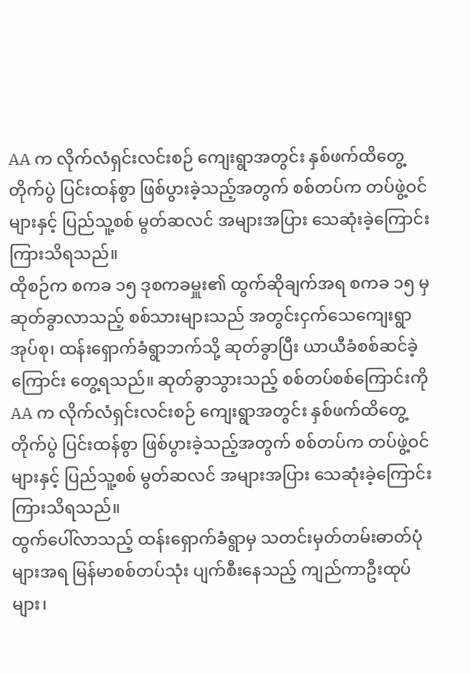AA က လိုက်လံရှင်းလင်းစဉ် ကျေးရွာအတွင်း နှစ်ဖက်ထိတွေ့တိုက်ပွဲ ပြင်းထန်စွာ ဖြစ်ပွားခဲ့သည့်အတွက် စစ်တပ်က တပ်ဖွဲ့ဝင်များနှင့် ပြည်သူ့စစ် မွတ်ဆလင် အများအပြား သေဆုံးခဲ့ကြောင်း ကြားသိရသည်။
ထိုစဉ်က စကခ ၁၅ ဒုစကခမှူး၏ ထွက်ဆိုချက်အရ စကခ ၁၅ မှ ဆုတ်ခွာလာသည့် စစ်သားများသည် အတွင်းငှက်သေကျေးရွာအုပ်စု၊ ထန်းရှောက်ခံရွာဘက်သို့ ဆုတ်ခွာပြီး ယာယီခံစစ်ဆင်ခဲ့ကြောင်း တွေ့ရသည်။ ဆုတ်ခွာသွားသည့် စစ်တပ်စစ်ကြောင်းကို AA က လိုက်လံရှင်းလင်းစဉ် ကျေးရွာအတွင်း နှစ်ဖက်ထိတွေ့တိုက်ပွဲ ပြင်းထန်စွာ ဖြစ်ပွားခဲ့သည့်အတွက် စစ်တပ်က တပ်ဖွဲ့ဝင်များနှင့် ပြည်သူ့စစ် မွတ်ဆလင် အများအပြား သေဆုံးခဲ့ကြောင်း ကြားသိရသည်။
ထွက်ပေါ်လာသည့် ထန်းရှောက်ခံရွာမှ သတင်းမှတ်တမ်းဓာတ်ပုံများအရ မြန်မာစစ်တပ်သုံး ပျက်စီးနေသည့် ကျည်ကာဦးထုပ်များ၊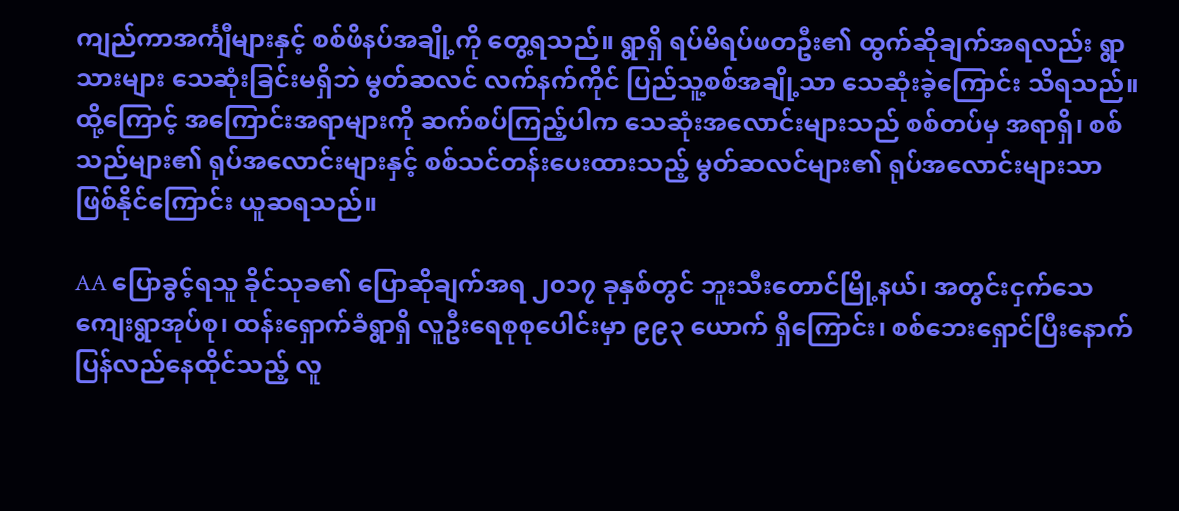ကျည်ကာအင်္ကျီများနှင့် စစ်ဖိနပ်အချို့ကို တွေ့ရသည်။ ရွာရှိ ရပ်မိရပ်ဖတဦး၏ ထွက်ဆိုချက်အရလည်း ရွာသားများ သေဆုံးခြင်းမရှိဘဲ မွတ်ဆလင် လက်နက်ကိုင် ပြည်သူ့စစ်အချို့သာ သေဆုံးခဲ့ကြောင်း သိရသည်။
ထို့ကြောင့် အကြောင်းအရာများကို ဆက်စပ်ကြည့်ပါက သေဆုံးအလောင်းများသည် စစ်တပ်မှ အရာရှိ၊ စစ်သည်များ၏ ရုပ်အလောင်းများနှင့် စစ်သင်တန်းပေးထားသည့် မွတ်ဆလင်များ၏ ရုပ်အလောင်းများသာ ဖြစ်နိုင်ကြောင်း ယူဆရသည်။

AA ပြောခွင့်ရသူ ခိုင်သုခ၏ ပြောဆိုချက်အရ ၂၀၁၇ ခုနှစ်တွင် ဘူးသီးတောင်မြို့နယ်၊ အတွင်းငှက်သေကျေးရွာအုပ်စု၊ ထန်းရှောက်ခံရွာရှိ လူဦးရေစုစုပေါင်းမှာ ၉၉၃ ယောက် ရှိကြောင်း၊ စစ်ဘေးရှောင်ပြီးနောက် ပြန်လည်နေထိုင်သည့် လူ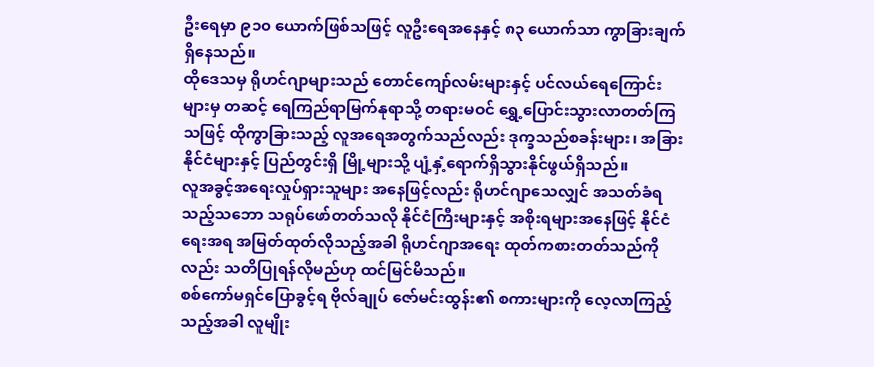ဦးရေမှာ ၉၁၀ ယောက်ဖြစ်သဖြင့် လူဦးရေအနေနှင့် ၈၃ ယောက်သာ ကွာခြားချက်ရှိနေသည်။
ထိုဒေသမှ ရိုဟင်ဂျာများသည် တောင်ကျော်လမ်းများနှင့် ပင်လယ်ရေကြောင်းများမှ တဆင့် ရေကြည်ရာမြက်နုရာသို့ တရားမဝင် ရွှေ့ပြောင်းသွားလာတတ်ကြသဖြင့် ထိုကွာခြားသည့် လူအရေအတွက်သည်လည်း ဒုက္ခသည်စခန်းများ၊ အခြား နိုင်ငံများနှင့် ပြည်တွင်းရှိ မြို့များသို့ ပျံ့နှံ့ရောက်ရှိသွားနိုင်ဖွယ်ရှိသည်။
လူအခွင့်အရေးလှုပ်ရှားသူများ အနေဖြင့်လည်း ရိုဟင်ဂျာသေလျှင် အသတ်ခံရသည့်သဘော သရုပ်ဖော်တတ်သလို နိုင်ငံကြီးများနှင့် အစိုးရများအနေဖြင့် နိုင်ငံရေးအရ အမြတ်ထုတ်လိုသည့်အခါ ရိုဟင်ဂျာအရေး ထုတ်ကစားတတ်သည်ကိုလည်း သတိပြုရန်လိုမည်ဟု ထင်မြင်မိသည်။
စစ်ကော်မရှင်ပြောခွင့်ရ ဗိုလ်ချုပ် ဇော်မင်းထွန်း၏ စကားများကို လေ့လာကြည့်သည့်အခါ လူမျိုး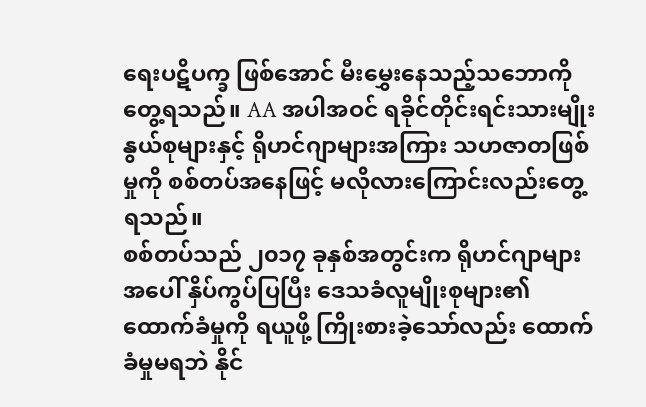ရေးပဋိပက္ခ ဖြစ်အောင် မီးမွှေးနေသည့်သဘောကို တွေ့ရသည်။ AA အပါအဝင် ရခိုင်တိုင်းရင်းသားမျိုးနွယ်စုများနှင့် ရိုဟင်ဂျာများအကြား သဟဇာတဖြစ်မှုကို စစ်တပ်အနေဖြင့် မလိုလားကြောင်းလည်းတွေ့ရသည်။
စစ်တပ်သည် ၂၀၁၇ ခုနှစ်အတွင်းက ရိုဟင်ဂျာများအပေါ် နှိပ်ကွပ်ပြပြီး ဒေသခံလူမျိုးစုများ၏ ထောက်ခံမှုကို ရယူဖို့ ကြိုးစားခဲ့သော်လည်း ထောက်ခံမှုမရဘဲ နိုင်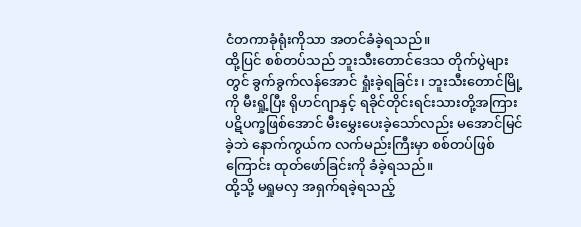ငံတကာခုံရုံးကိုသာ အတင်ခံခဲ့ရသည်။
ထို့ပြင် စစ်တပ်သည် ဘူးသီးတောင်ဒေသ တိုက်ပွဲများတွင် ခွက်ခွက်လန်အောင် ရှုံးခဲ့ရခြင်း၊ ဘူးသီးတောင်မြို့ကို မီးရှို့ပြီး ရိုဟင်ဂျာနှင့် ရခိုင်တိုင်းရင်းသားတို့အကြား ပဋိပက္ခဖြစ်အောင် မီးမွှေးပေးခဲ့သော်လည်း မအောင်မြင်ခဲ့ဘဲ နောက်ကွယ်က လက်မည်းကြီးမှာ စစ်တပ်ဖြစ်ကြောင်း ထုတ်ဖော်ခြင်းကို ခံခဲ့ရသည်။
ထို့သို့ မရှုမလှ အရှက်ရခဲ့ရသည့်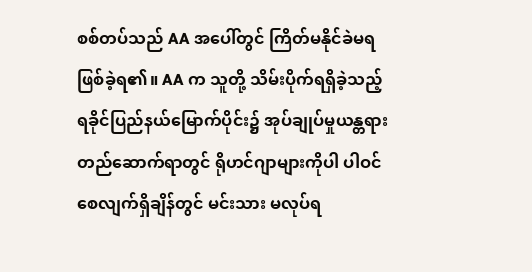စစ်တပ်သည် AA အပေါ်တွင် ကြိတ်မနိုင်ခဲမရ ဖြစ်ခဲ့ရ၏။ AA က သူတို့ သိမ်းပိုက်ရရှိခဲ့သည့် ရခိုင်ပြည်နယ်မြောက်ပိုင်း၌ အုပ်ချုပ်မှုယန္တရား တည်ဆောက်ရာတွင် ရိုဟင်ဂျာများကိုပါ ပါဝင်စေလျက်ရှိချိန်တွင် မင်းသား မလုပ်ရ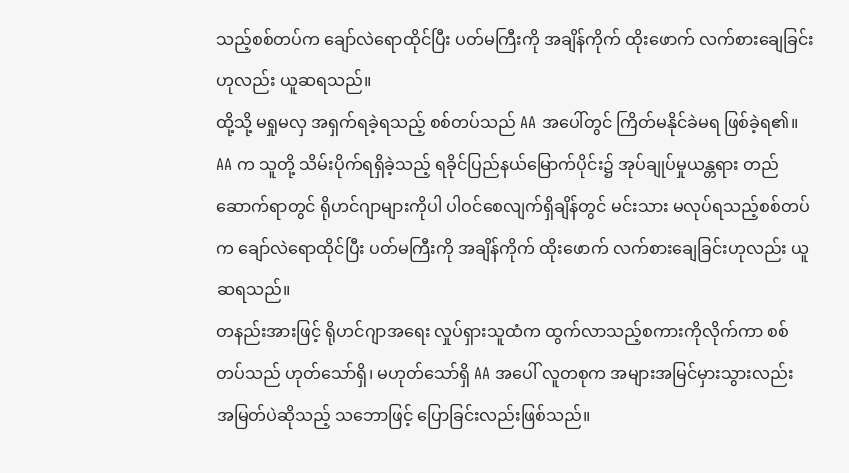သည့်စစ်တပ်က ချော်လဲရောထိုင်ပြီး ပတ်မကြီးကို အချိန်ကိုက် ထိုးဖောက် လက်စားချေခြင်းဟုလည်း ယူဆရသည်။
ထို့သို့ မရှုမလှ အရှက်ရခဲ့ရသည့် စစ်တပ်သည် AA အပေါ်တွင် ကြိတ်မနိုင်ခဲမရ ဖြစ်ခဲ့ရ၏။ AA က သူတို့ သိမ်းပိုက်ရရှိခဲ့သည့် ရခိုင်ပြည်နယ်မြောက်ပိုင်း၌ အုပ်ချုပ်မှုယန္တရား တည်ဆောက်ရာတွင် ရိုဟင်ဂျာများကိုပါ ပါဝင်စေလျက်ရှိချိန်တွင် မင်းသား မလုပ်ရသည့်စစ်တပ်က ချော်လဲရောထိုင်ပြီး ပတ်မကြီးကို အချိန်ကိုက် ထိုးဖောက် လက်စားချေခြင်းဟုလည်း ယူဆရသည်။
တနည်းအားဖြင့် ရိုဟင်ဂျာအရေး လှုပ်ရှားသူထံက ထွက်လာသည့်စကားကိုလိုက်ကာ စစ်တပ်သည် ဟုတ်သော်ရှိ၊ မဟုတ်သော်ရှိ AA အပေါ် လူတစုက အများအမြင်မှားသွားလည်း အမြတ်ပဲဆိုသည့် သဘောဖြင့် ပြောခြင်းလည်းဖြစ်သည်။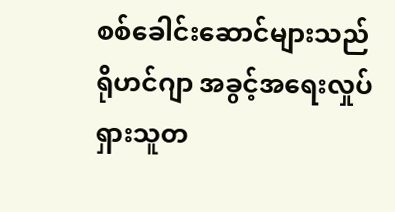စစ်ခေါင်းဆောင်များသည် ရိုဟင်ဂျာ အခွင့်အရေးလှုပ်ရှားသူတ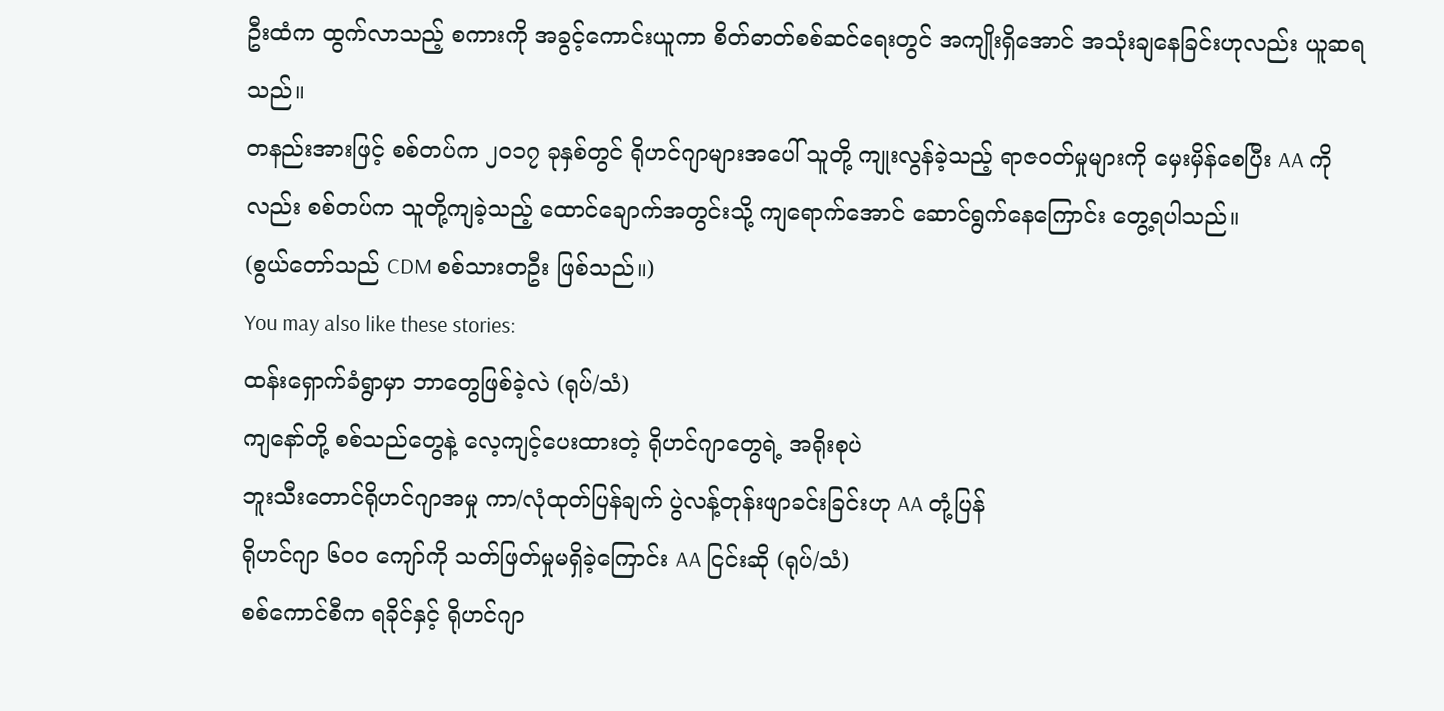ဦးထံက ထွက်လာသည့် စကားကို အခွင့်ကောင်းယူကာ စိတ်ဓာတ်စစ်ဆင်ရေးတွင် အကျိုးရှိအောင် အသုံးချနေခြင်းဟုလည်း ယူဆရသည်။
တနည်းအားဖြင့် စစ်တပ်က ၂၀၁၇ ခုနှစ်တွင် ရိုဟင်ဂျာများအပေါ် သူတို့ ကျုးလွန်ခဲ့သည့် ရာဇဝတ်မှုများကို မှေးမှိန်စေပြီး AA ကိုလည်း စစ်တပ်က သူတို့ကျခဲ့သည့် ထောင်ချောက်အတွင်းသို့ ကျရောက်အောင် ဆောင်ရွက်နေကြောင်း တွေ့ရပါသည်။
(စွယ်တော်သည် CDM စစ်သားတဦး ဖြစ်သည်။)
You may also like these stories:
ထန်းရှောက်ခံရွာမှာ ဘာတွေဖြစ်ခဲ့လဲ (ရုပ်/သံ)
ကျနော်တို့ စစ်သည်တွေနဲ့ လေ့ကျင့်ပေးထားတဲ့ ရိုဟင်ဂျာတွေရဲ့ အရိုးစုပဲ
ဘူးသီးတောင်ရိုဟင်ဂျာအမှု ကာ/လုံထုတ်ပြန်ချက် ပွဲလန့်တုန်းဖျာခင်းခြင်းဟု AA တုံ့ပြန်
ရိုဟင်ဂျာ ၆၀၀ ကျော်ကို သတ်ဖြတ်မှုမရှိခဲ့ကြောင်း AA ငြင်းဆို (ရုပ်/သံ)
စစ်ကောင်စီက ရခိုင်နှင့် ရိုဟင်ဂျာ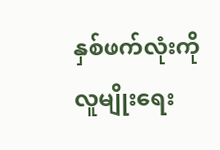နှစ်ဖက်လုံးကို လူမျိုးရေး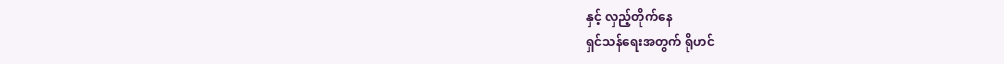နှင့် လှည့်တိုက်နေ
ရှင်သန်ရေးအတွက် ရိုဟင်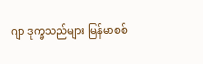ဂျာ ဒုက္ခသည်များ မြန်မာစစ်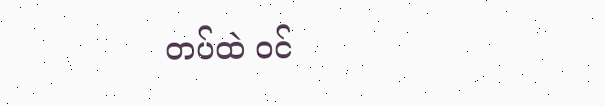တပ်ထဲ ဝင်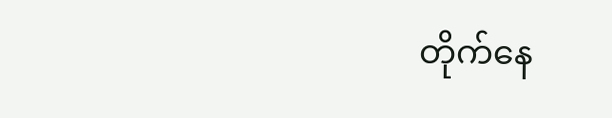တိုက်နေ